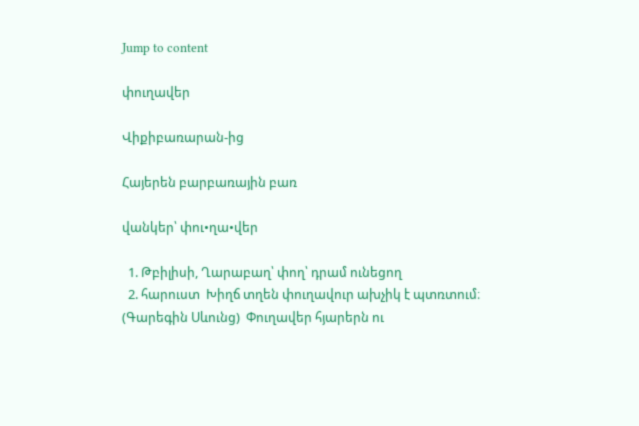Jump to content

փուղավեր

Վիքիբառարան-ից

Հայերեն բարբառային բառ

վանկեր՝ փու•ղա•վեր

  1. Թբիլիսի, Ղարաբաղ՝ փող՝ դրամ ունեցող
  2. հարուստ  Խիղճ տղեն փուղավուր ախչիկ է պտռտում։ (Գարեգին Սևունց)  Փուղավեր հյարերն ու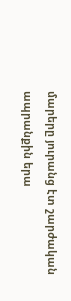մարերը յուրանց էտ շարժական ապրանքին երա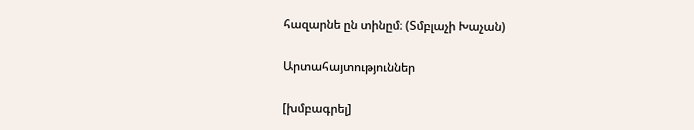հազարնե ըն տինըմ։ (Տմբլաչի Խաչան)

Արտահայտություններ

[խմբագրել]